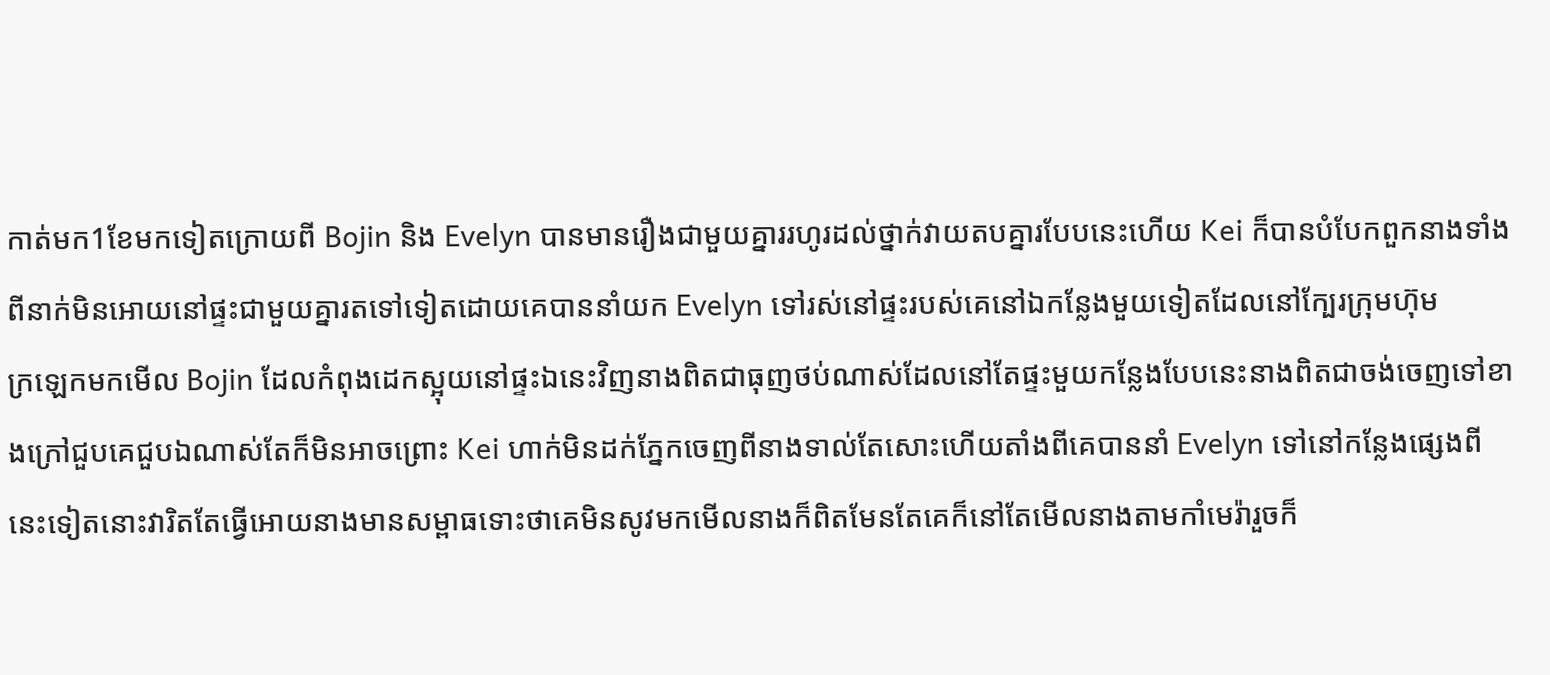កាត់មក1ខែមកទៀតក្រោយពី Bojin និង Evelyn បានមានរឿងជាមួយគ្នាររហូរដល់ថ្នាក់វាយតបគ្នារបែបនេះហើយ Kei ក៏បានបំបែកពួកនាងទាំងពីនាក់មិនអោយនៅផ្ទះជាមួយគ្នារតទៅទៀតដោយគេបាននាំយក Evelyn ទៅរស់នៅផ្ទះរបស់គេនៅឯកន្លែងមួយទៀតដែលនៅក្បែរក្រុមហ៊ុម
ក្រឡេកមកមើល Bojin ដែលកំពុងដេកស្អុយនៅផ្ទះឯនេះវិញនាងពិតជាធុញថប់ណាស់ដែលនៅតែផ្ទះមួយកន្លែងបែបនេះនាងពិតជាចង់ចេញទៅខាងក្រៅជួបគេជួបឯណាស់តែក៏មិនអាចព្រោះ Kei ហាក់មិនដក់ភ្នែកចេញពីនាងទាល់តែសោះហើយតាំងពីគេបាននាំ Evelyn ទៅនៅកន្លែងផ្សេងពីនេះទៀតនោះវារិតតែធ្វើអោយនាងមានសម្ពាធទោះថាគេមិនសូវមកមើលនាងក៏ពិតមែនតែគេក៏នៅតែមើលនាងតាមកាំមេរ៉ារួចក៏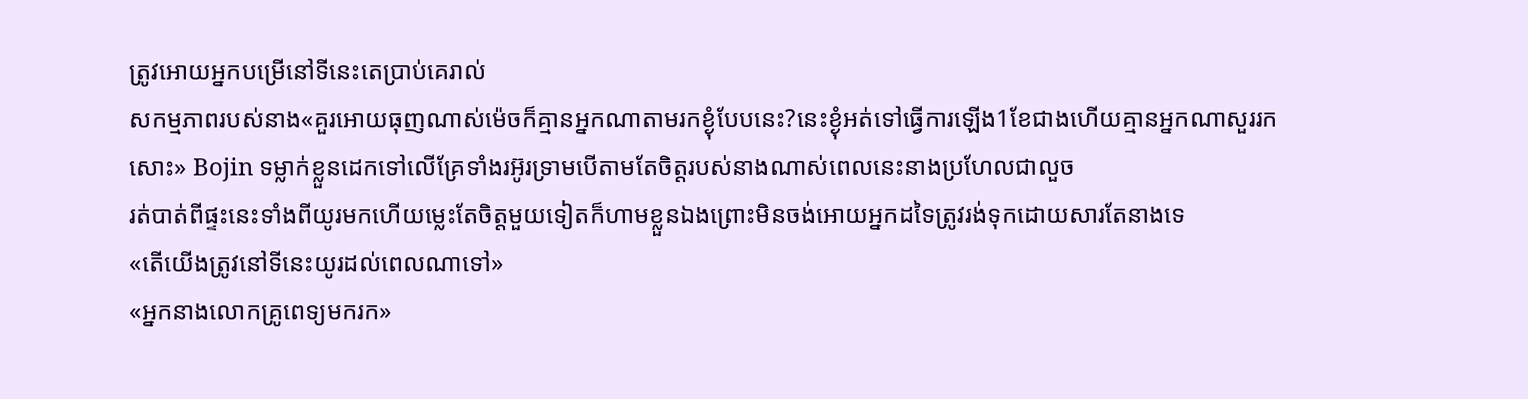ត្រូវអោយអ្នកបម្រើនៅទីនេះតេប្រាប់គេរាល់
សកម្មភាពរបស់នាង«គួរអោយធុញណាស់ម៉េចក៏គ្មានអ្នកណាតាមរកខ្ងុំបែបនេះ?នេះខ្ងុំអត់ទៅធ្វើការឡើង1ខែជាងហើយគ្មានអ្នកណាសួររកសោះ» Bojin ទម្លាក់ខ្លួនដេកទៅលើគ្រែទាំងរអ៊ូរទ្រាមបើតាមតែចិត្តរបស់នាងណាស់ពេលនេះនាងប្រហែលជាលួច
រត់បាត់ពីផ្ទះនេះទាំងពីយូរមកហើយម្លេះតែចិត្តមួយទៀតក៏ហាមខ្លួនឯងព្រោះមិនចង់អោយអ្នកដទៃត្រូវរង់ទុកដោយសារតែនាងទេ
«តើយើងត្រូវនៅទីនេះយូរដល់ពេលណាទៅ»
«អ្នកនាងលោកគ្រូពេទ្យមករក»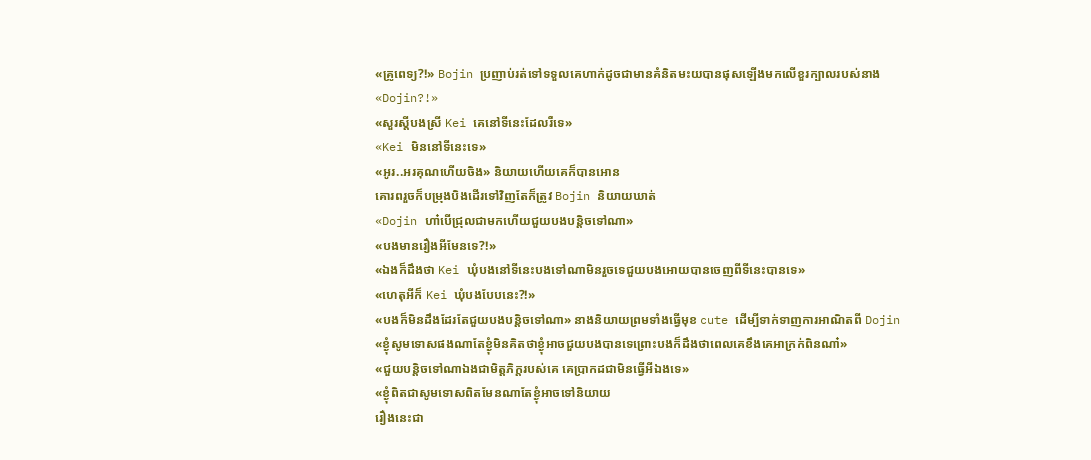«គ្រូពេទ្យ?!» Bojin ប្រញាប់រត់ទៅទទួលគេហាក់ដូចជាមានគំនិតមះយបានផុសឡើងមកលើខួរក្បាលរបស់នាង
«Dojin?!»
«សួរស្ដីបងស្រី Kei គេនៅទីនេះដែលរឺទេ»
«Kei មិននៅទីនេះទេ»
«អូរ..អរគុណហើយចិង» និយាយហើយគេក៏បានអោន
គោរពរួចក៏បម្រុងបិងដើរទៅវិញតែក៏ត្រូវ Bojin និយាយឃាត់
«Dojin ហា៎បើជ្រុលជាមកហើយជួយបងបន្តិចទៅណា»
«បងមានរឿងអីមែនទេ?!»
«ឯងក៏ដឹងថា Kei ឃុំបងនៅទីនេះបងទៅណាមិនរួចទេជួយបងអោយបានចេញពីទីនេះបានទេ»
«ហេតុអីក៏ Kei ឃុំបងបែបនេះ?!»
«បងក៏មិនដឹងដែរតែជួយបងបន្តិចទៅណា» នាងនិយាយព្រមទាំងធ្វើមុខ cute ដើម្បីទាក់ទាញការអាណិតពី Dojin
«ខ្ងុំសូមទោសផងណាតែខ្ងុំមិនគិតថាខ្ងុំអាចជួយបងបានទេព្រោះបងក៏ដឹងថាពេលគេខឹងគេអាក្រក់ពិនណា៎»
«ជួយបន្តិចទៅណាឯងជាមិត្តភិក្តរបស់គេ គេប្រាកដជាមិនធ្វើអីឯងទេ»
«ខ្ងុំពិតជាសូមទោសពិតមែនណាតែខ្ងុំអាចទៅនិយាយ
រឿងនេះជា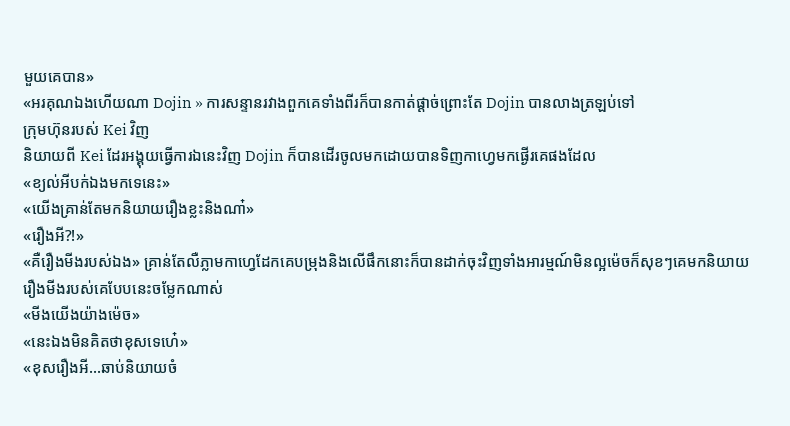មួយគេបាន»
«អរគុណឯងហើយណា Dojin » ការសន្ទានរវាងពួកគេទាំងពីរក៏បានកាត់ផ្ដាច់ព្រោះតែ Dojin បានលាងត្រឡប់ទៅ
ក្រុមហ៊ុនរបស់ Kei វិញ
និយាយពី Kei ដែរអង្គុយធ្វើការឯនេះវិញ Dojin ក៏បានដើរចូលមកដោយបានទិញកាហ្វេមកផ្ងើរគេផងដែល
«ខ្យល់អីបក់ឯងមកទេនេះ»
«យើងគ្រាន់តែមកនិយាយរឿងខ្លះនិងណា៎»
«រឿងអី?!»
«គឺរឿងមីងរបស់ឯង» គ្រាន់តែលឺភ្លាមកាហ្វេដែកគេបម្រុងនិងលើផឹកនោះក៏បានដាក់ចុះវិញទាំងអារម្មណ៍មិនល្អម៉េចក៏សុខៗគេមកនិយាយរឿងមីងរបស់គេបែបនេះចម្លែកណាស់
«មីងយើងយ៉ាងម៉េច»
«នេះឯងមិនគិតថាខុសទេហេ៎»
«ខុសរឿងអី...ឆាប់និយាយចំ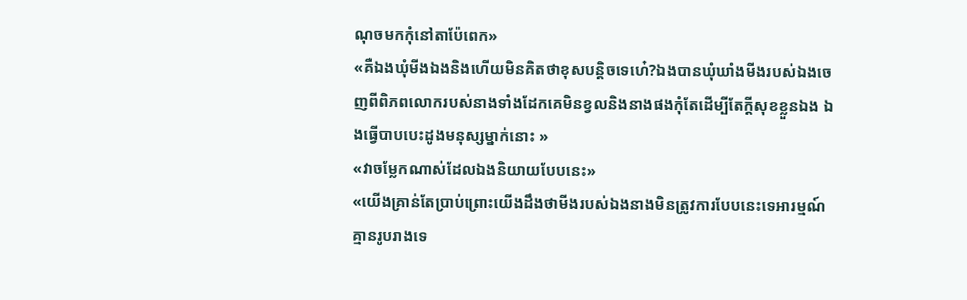ណុចមកកុំនៅតាប៉ែពេក»
«គឺឯងឃុំមីងឯងនិងហើយមិនគិតថាខុសបន្តិចទេហេ៎?ឯងបានឃុំឃាំងមីងរបស់ឯងចេញពីពិភពលោករបស់នាងទាំងដែកគេមិនខ្វលនិងនាងផងកុំតែដើម្បីតែក្ដីសុខខ្លួនឯង ឯងធ្វើបាបបេះដូងមនុស្សម្នាក់នោះ »
«វាចម្លែកណាស់ដែលឯងនិយាយបែបនេះ»
«យើងគ្រាន់តែប្រាប់ព្រោះយើងដឹងថាមីងរបស់ឯងនាងមិនត្រូវការបែបនេះទេអារម្មណ៍គ្មានរូបរាងទេ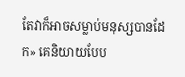តែវាក៏អាចសម្លាប់មនុស្សបានដែក» គេនិយាយបែប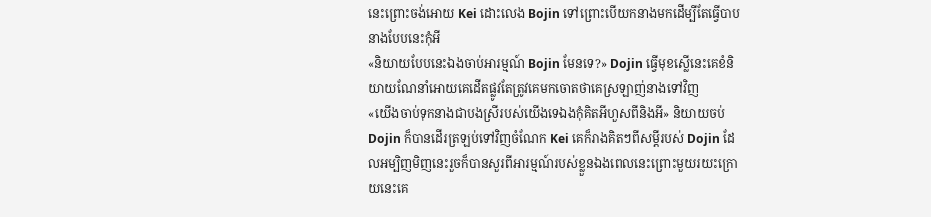នេះព្រោះចង់អោយ Kei ដោះលេង Bojin ទៅព្រោះបើយកនាងមកដើម្បីតែធ្វើបាបនាងបែបនេះកុំអី
«និយាយបែបនេះឯងចាប់អារម្មណ៍ Bojin មែនទេ?» Dojin ធ្វើមុខស្លើនេះគេខំនិយាយណែនាំអោយគេដើតផ្លូវតែត្រូវគេមកចោតថាគេស្រឡាញ់នាងទៅវិញ
«យើងចាប់ទុកនាងជាបងស្រីរបស់យើងទេឯងកុំគិតអីហួសពីនិងអី» និយាយចប់ Dojin ក៏បានដើរត្រឡប់ទៅវិញចំណែក Kei គេក៏រាងគិតៗពីសម្ដីរបស់ Dojin ដែលអម្បិញមិញនេះរួចក៏បានសួរពីអារម្មណ៍របស់ខ្លួនឯងពេលនេះព្រោះមួយរយះក្រោយនេះគេ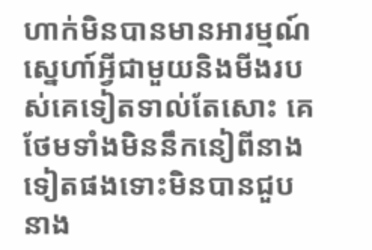ហាក់មិនបានមានអារម្មណ៍ស្នេហា៍អ្វីជាមួយនិងមីងរបស់គេទៀតទាល់តែសោះ គេថែមទាំងមិននឹកនៀពីនាងទៀតផងទោះមិនបានជួបនាង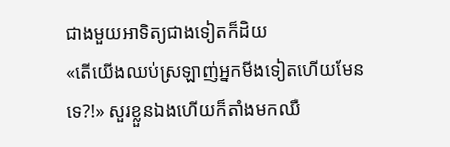ជាងមួយអាទិត្យជាងទៀតក៏ដិយ
«តើយើងឈប់ស្រឡាញ់អ្នកមីងទៀតហើយមែនទេ?!» សួរខ្លួនឯងហើយក៏តាំងមកឈឺ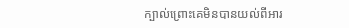ក្បាល់ព្រោះគេមិនបានយល់ពីអារ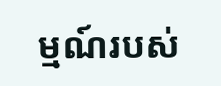ម្មណ៍របស់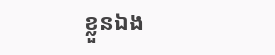ខ្លួនឯង